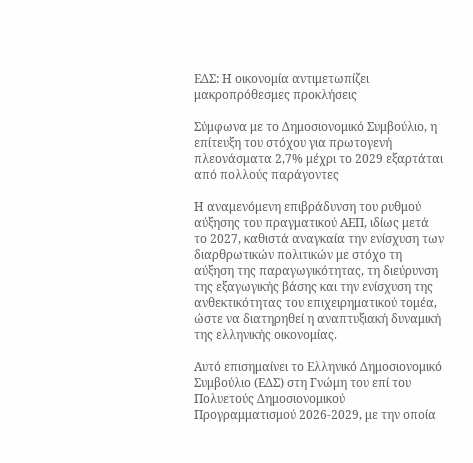ΕΔΣ: Η οικονομία αντιμετωπίζει μακροπρόθεσμες προκλήσεις

Σύμφωνα με το Δημοσιονομικό Συμβούλιο, η επίτευξη του στόχου για πρωτογενή πλεονάσματα 2,7% μέχρι το 2029 εξαρτάται από πολλούς παράγοντες

Η αναμενόμενη επιβράδυνση του ρυθμού αύξησης του πραγματικού ΑΕΠ, ιδίως μετά το 2027, καθιστά αναγκαία την ενίσχυση των διαρθρωτικών πολιτικών με στόχο τη αύξηση της παραγωγικότητας, τη διεύρυνση της εξαγωγικής βάσης και την ενίσχυση της ανθεκτικότητας του επιχειρηματικού τομέα, ώστε να διατηρηθεί η αναπτυξιακή δυναμική της ελληνικής οικονομίας.

Αυτό επισημαίνει το Ελληνικό Δημοσιονομικό Συμβούλιο (ΕΔΣ) στη Γνώμη του επί του Πολυετούς Δημοσιονομικού Προγραμματισμού 2026-2029, με την οποία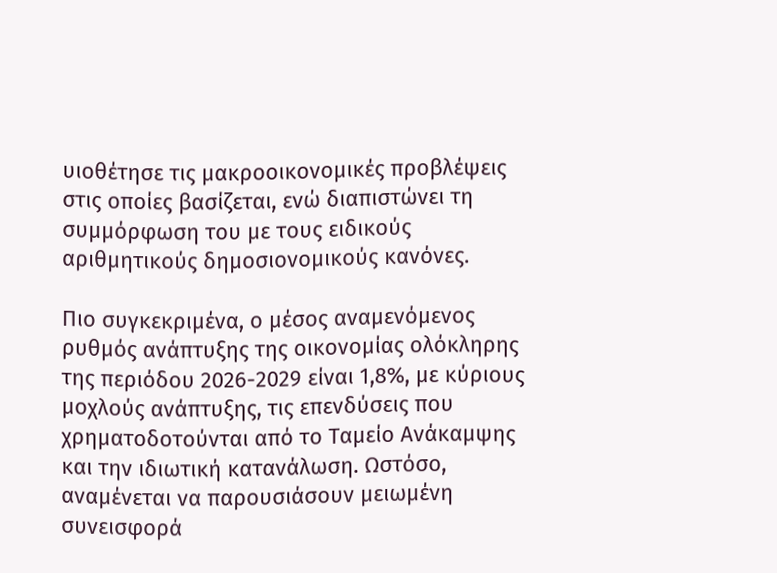υιοθέτησε τις μακροοικονομικές προβλέψεις στις οποίες βασίζεται, ενώ διαπιστώνει τη συμμόρφωση του με τους ειδικούς αριθμητικούς δημοσιονομικούς κανόνες.

Πιο συγκεκριμένα, ο μέσος αναμενόμενος ρυθμός ανάπτυξης της οικονομίας ολόκληρης της περιόδου 2026-2029 είναι 1,8%, με κύριους μοχλούς ανάπτυξης, τις επενδύσεις που χρηματοδοτούνται από το Ταμείο Ανάκαμψης και την ιδιωτική κατανάλωση. Ωστόσο, αναμένεται να παρουσιάσουν μειωμένη συνεισφορά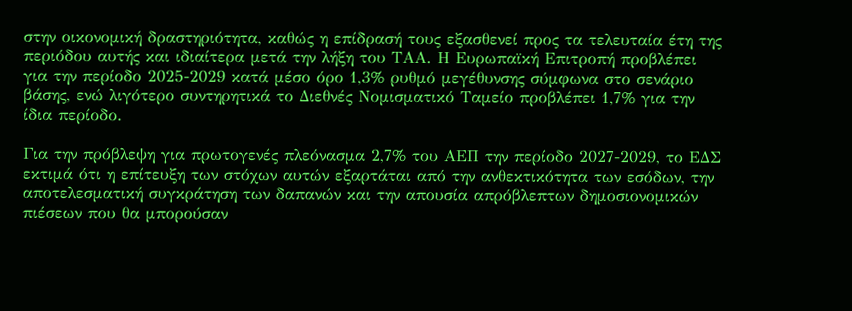στην οικονομική δραστηριότητα, καθώς η επίδρασή τους εξασθενεί προς τα τελευταία έτη της περιόδου αυτής και ιδιαίτερα μετά την λήξη του ΤΑΑ. Η Ευρωπαϊκή Επιτροπή προβλέπει για την περίοδο 2025-2029 κατά μέσο όρο 1,3% ρυθμό μεγέθυνσης σύμφωνα στο σενάριο βάσης, ενώ λιγότερο συντηρητικά το Διεθνές Νομισματικό Ταμείο προβλέπει 1,7% για την ίδια περίοδο.

Για την πρόβλεψη για πρωτογενές πλεόνασμα 2,7% του ΑΕΠ την περίοδο 2027-2029, το ΕΔΣ εκτιμά ότι η επίτευξη των στόχων αυτών εξαρτάται από την ανθεκτικότητα των εσόδων, την αποτελεσματική συγκράτηση των δαπανών και την απουσία απρόβλεπτων δημοσιονομικών πιέσεων που θα μπορούσαν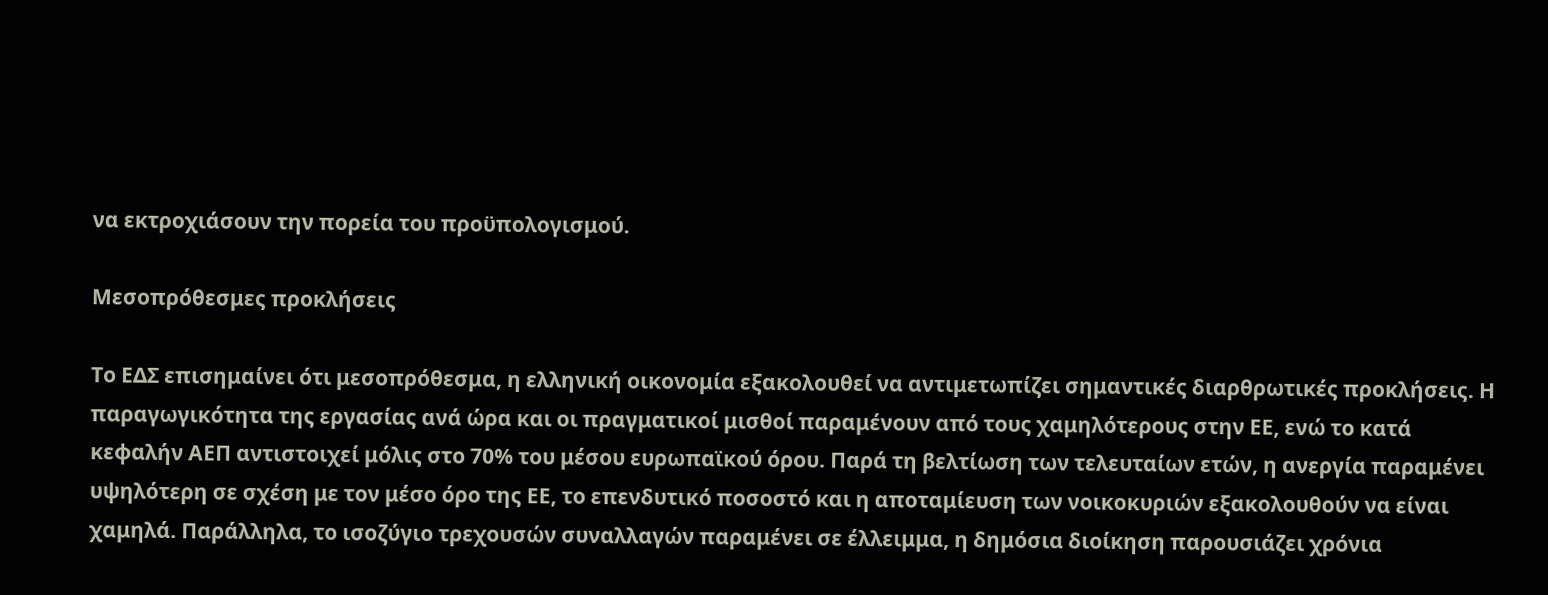να εκτροχιάσουν την πορεία του προϋπολογισμού.

Μεσοπρόθεσμες προκλήσεις

Το ΕΔΣ επισημαίνει ότι μεσοπρόθεσμα, η ελληνική οικονομία εξακολουθεί να αντιμετωπίζει σημαντικές διαρθρωτικές προκλήσεις. Η παραγωγικότητα της εργασίας ανά ώρα και οι πραγματικοί μισθοί παραμένουν από τους χαμηλότερους στην ΕΕ, ενώ το κατά κεφαλήν ΑΕΠ αντιστοιχεί μόλις στο 70% του μέσου ευρωπαϊκού όρου. Παρά τη βελτίωση των τελευταίων ετών, η ανεργία παραμένει υψηλότερη σε σχέση με τον μέσο όρο της ΕΕ, το επενδυτικό ποσοστό και η αποταμίευση των νοικοκυριών εξακολουθούν να είναι χαμηλά. Παράλληλα, το ισοζύγιο τρεχουσών συναλλαγών παραμένει σε έλλειμμα, η δημόσια διοίκηση παρουσιάζει χρόνια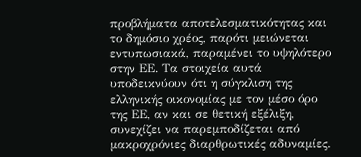προβλήματα αποτελεσματικότητας και το δημόσιο χρέος, παρότι μειώνεται εντυπωσιακά, παραμένει το υψηλότερο στην ΕΕ. Τα στοιχεία αυτά υποδεικνύουν ότι η σύγκλιση της ελληνικής οικονομίας με τον μέσο όρο της ΕΕ, αν και σε θετική εξέλιξη, συνεχίζει να παρεμποδίζεται από μακροχρόνιες διαρθρωτικές αδυναμίες.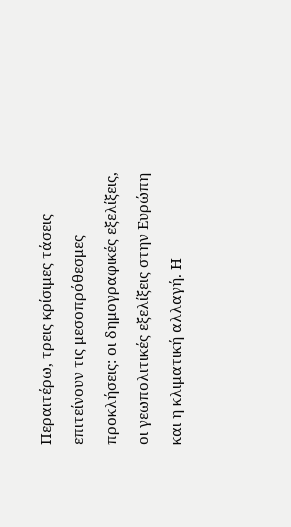Περαιτέρω, τρεις κρίσιμες τάσεις επιτείνουν τις μεσοπρόθεσμες προκλήσεις: οι δημογραφικές εξελίξεις, οι γεωπολιτικές εξελίξεις στην Ευρώπη και η κλιματική αλλαγή. Η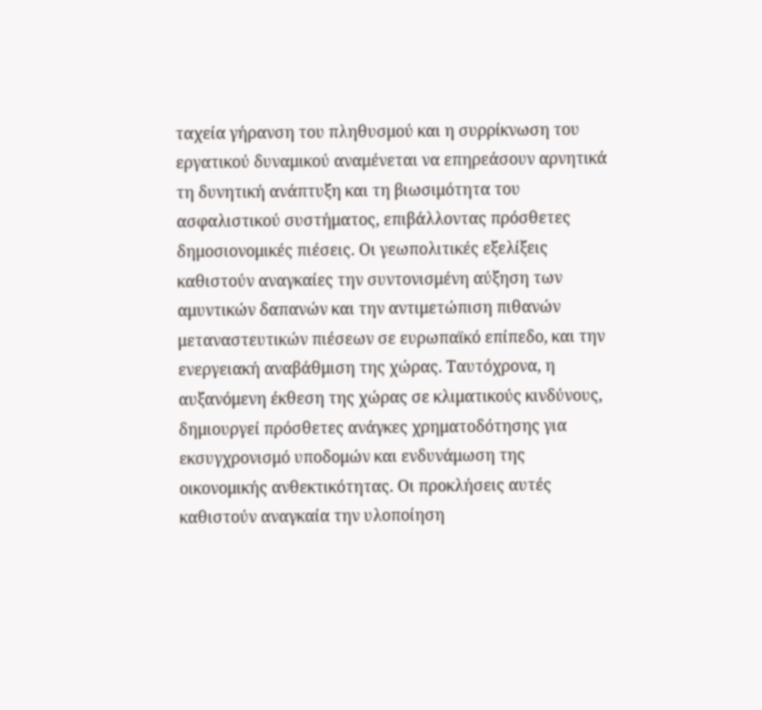ταχεία γήρανση του πληθυσμού και η συρρίκνωση του εργατικού δυναμικού αναμένεται να επηρεάσουν αρνητικά τη δυνητική ανάπτυξη και τη βιωσιμότητα του ασφαλιστικού συστήματος, επιβάλλοντας πρόσθετες δημοσιονομικές πιέσεις. Οι γεωπολιτικές εξελίξεις καθιστούν αναγκαίες την συντονισμένη αύξηση των αμυντικών δαπανών και την αντιμετώπιση πιθανών μεταναστευτικών πιέσεων σε ευρωπαϊκό επίπεδο, και την ενεργειακή αναβάθμιση της χώρας. Ταυτόχρονα, η αυξανόμενη έκθεση της χώρας σε κλιματικούς κινδύνους, δημιουργεί πρόσθετες ανάγκες χρηματοδότησης για εκσυγχρονισμό υποδομών και ενδυνάμωση της οικονομικής ανθεκτικότητας. Οι προκλήσεις αυτές καθιστούν αναγκαία την υλοποίηση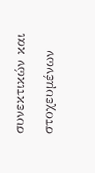συνεκτικών και στοχευμένων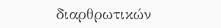διαρθρωτικών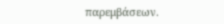παρεμβάσεων.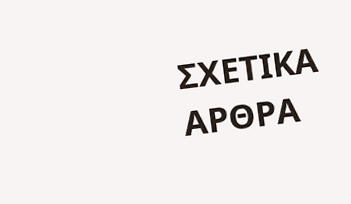ΣΧΕΤΙΚΑ ΑΡΘΡΑ